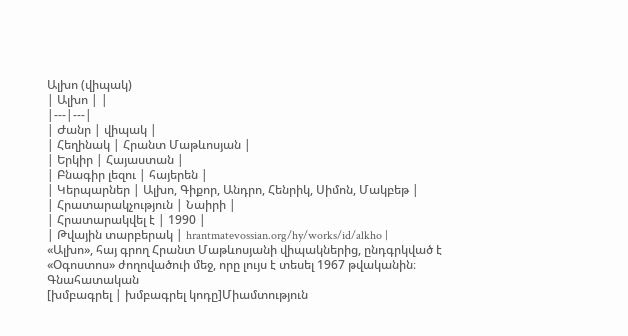Ալխո (վիպակ)
| Ալխո | |
|---|---|
| Ժանր | վիպակ |
| Հեղինակ | Հրանտ Մաթևոսյան |
| Երկիր | Հայաստան |
| Բնագիր լեզու | հայերեն |
| Կերպարներ | Ալխո, Գիքոր, Անդրո, Հենրիկ, Սիմոն, Մակբեթ |
| Հրատարակչություն | Նաիրի |
| Հրատարակվել է | 1990 |
| Թվային տարբերակ | hrantmatevossian.org/hy/works/id/alkho |
«Ալխո», հայ գրող Հրանտ Մաթևոսյանի վիպակներից, ընդգրկված է «Օգոստոս» ժողովածուի մեջ, որը լույս է տեսել 1967 թվականին։
Գնահատական
[խմբագրել | խմբագրել կոդը]Միամտություն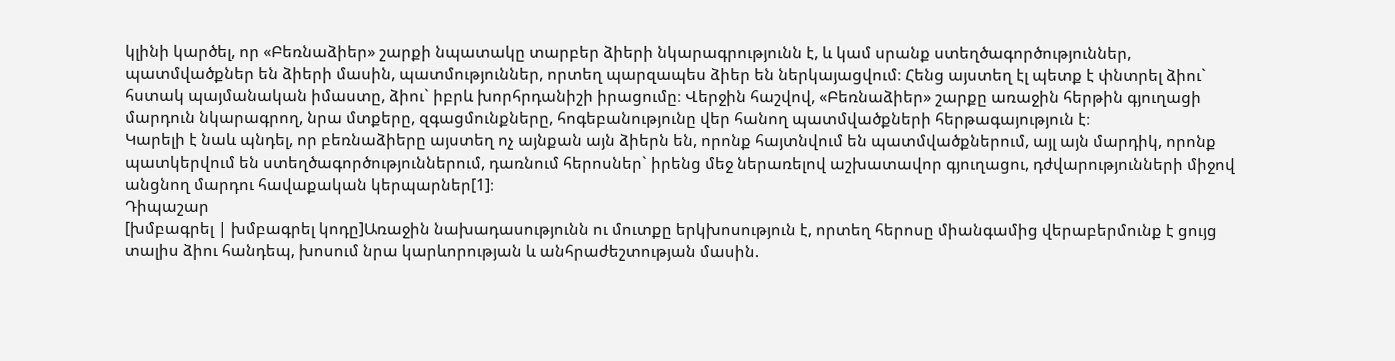կլինի կարծել, որ «Բեռնաձիեր» շարքի նպատակը տարբեր ձիերի նկարագրությունն է, և կամ սրանք ստեղծագործություններ, պատմվածքներ են ձիերի մասին, պատմություններ, որտեղ պարզապես ձիեր են ներկայացվում։ Հենց այստեղ էլ պետք է փնտրել ձիու` հստակ պայմանական իմաստը, ձիու` իբրև խորհրդանիշի իրացումը։ Վերջին հաշվով, «Բեռնաձիեր» շարքը առաջին հերթին գյուղացի մարդուն նկարագրող, նրա մտքերը, զգացմունքները, հոգեբանությունը վեր հանող պատմվածքների հերթագայություն է։
Կարելի է նաև պնդել, որ բեռնաձիերը այստեղ ոչ այնքան այն ձիերն են, որոնք հայտնվում են պատմվածքներում, այլ այն մարդիկ, որոնք պատկերվում են ստեղծագործություններում, դառնում հերոսներ` իրենց մեջ ներառելով աշխատավոր գյուղացու, դժվարությունների միջով անցնող մարդու հավաքական կերպարներ[1]։
Դիպաշար
[խմբագրել | խմբագրել կոդը]Առաջին նախադասությունն ու մուտքը երկխոսություն է, որտեղ հերոսը միանգամից վերաբերմունք է ցույց տալիս ձիու հանդեպ, խոսում նրա կարևորության և անհրաժեշտության մասին.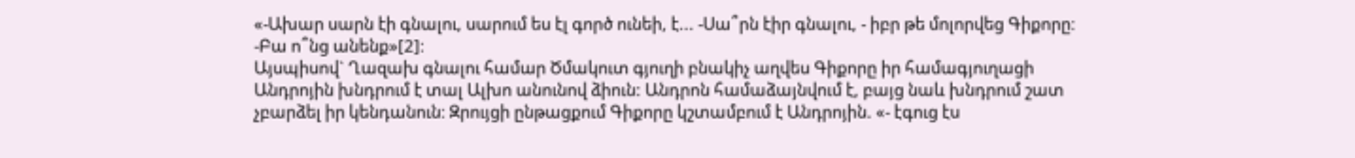«-Ախար սարն էի գնալու, սարում ես էլ գործ ունեի, է... -Սա՞րն էիր գնալու, - իբր թե մոլորվեց Գիքորը։ -Բա ո՞նց անենք»[2]։
Այսպիսով` Ղազախ գնալու համար Ծմակուտ գյուղի բնակիչ աղվես Գիքորը իր համագյուղացի Անդրոյին խնդրում է տալ Ալխո անունով ձիուն: Անդրոն համաձայնվում է, բայց նաև խնդրում շատ չբարձել իր կենդանուն։ Զրույցի ընթացքում Գիքորը կշտամբում է Անդրոյին. «- էգուց էս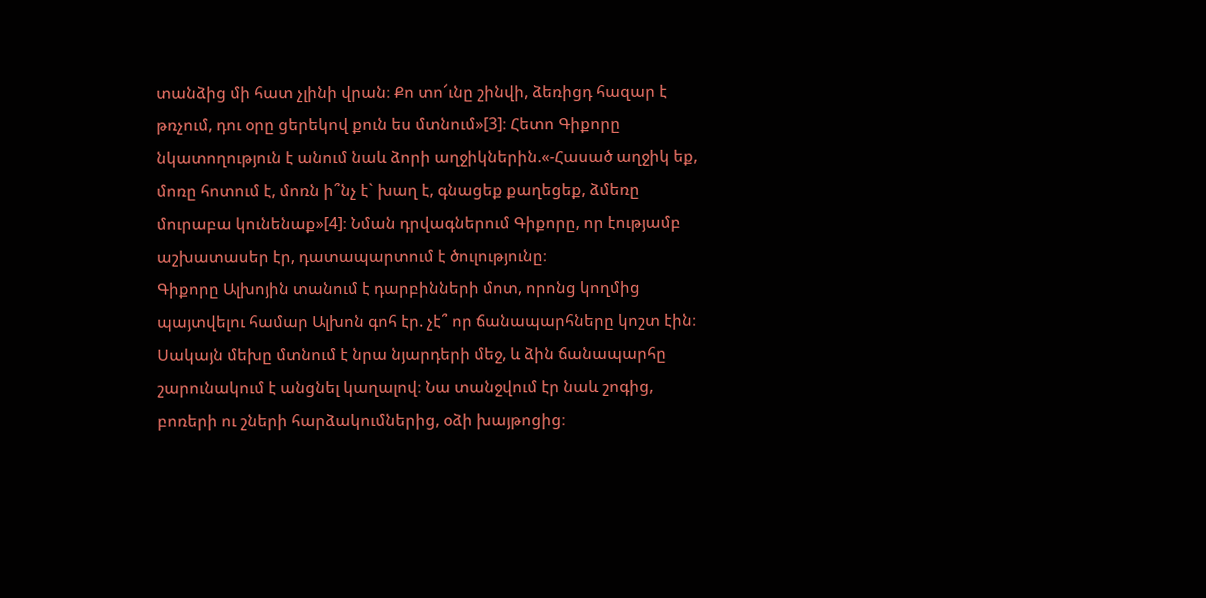տանձից մի հատ չլինի վրան։ Քո տո՜ւնը շինվի, ձեռիցդ հազար է թռչում, դու օրը ցերեկով քուն ես մտնում»[3]։ Հետո Գիքորը նկատողություն է անում նաև ձորի աղջիկներին.«-Հասած աղջիկ եք, մոռը հոտում է, մոռն ի՞նչ է` խաղ է, գնացեք քաղեցեք, ձմեռը մուրաբա կունենաք»[4]։ Նման դրվագներում Գիքորը, որ էությամբ աշխատասեր էր, դատապարտում է ծուլությունը։
Գիքորը Ալխոյին տանում է դարբինների մոտ, որոնց կողմից պայտվելու համար Ալխոն գոհ էր. չէ՞ որ ճանապարհները կոշտ էին։ Սակայն մեխը մտնում է նրա նյարդերի մեջ, և ձին ճանապարհը շարունակում է անցնել կաղալով։ Նա տանջվում էր նաև շոգից, բոռերի ու շների հարձակումներից, օձի խայթոցից։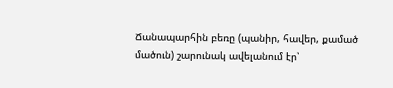Ճանապարհին բեռը (պանիր, հավեր, քամած մածուն) շարունակ ավելանում էր՝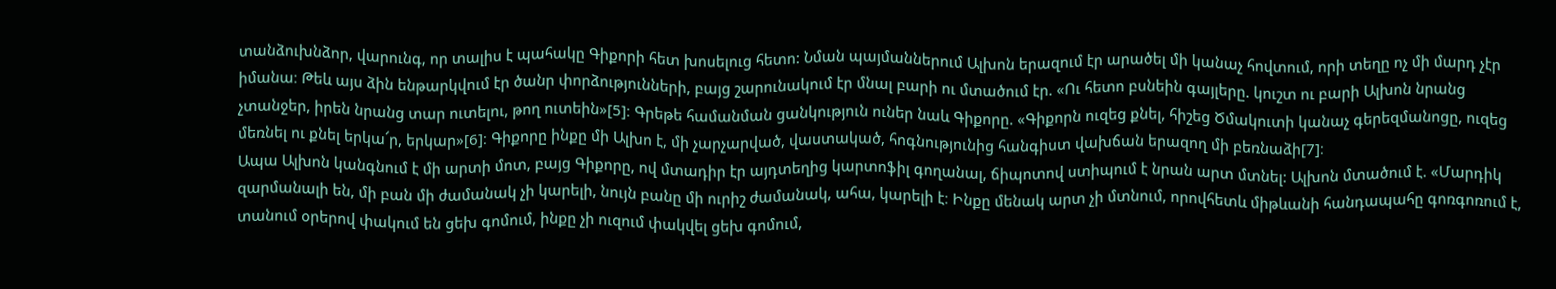տանձուխնձոր, վարունգ, որ տալիս է պահակը Գիքորի հետ խոսելուց հետո: Նման պայմաններում Ալխոն երազում էր արածել մի կանաչ հովտում, որի տեղը ոչ մի մարդ չէր իմանա։ Թեև այս ձին ենթարկվում էր ծանր փորձությունների, բայց շարունակում էր մնալ բարի ու մտածում էր. «Ու հետո բսնեին գայլերը. կուշտ ու բարի Ալխոն նրանց չտանջեր, իրեն նրանց տար ուտելու, թող ուտեին»[5]։ Գրեթե համանման ցանկություն ուներ նաև Գիքորը. «Գիքորն ուզեց քնել, հիշեց Ծմակուտի կանաչ գերեզմանոցը, ուզեց մեռնել ու քնել երկա՜ր, երկար»[6]։ Գիքորը ինքը մի Ալխո է, մի չարչարված, վաստակած, հոգնությունից հանգիստ վախճան երազող մի բեռնաձի[7]։
Ապա Ալխոն կանգնում է մի արտի մոտ, բայց Գիքորը, ով մտադիր էր այդտեղից կարտոֆիլ գողանալ, ճիպոտով ստիպում է նրան արտ մտնել: Ալխոն մտածում է. «Մարդիկ զարմանալի են, մի բան մի ժամանակ չի կարելի, նույն բանը մի ուրիշ ժամանակ, ահա, կարելի է։ Ինքը մենակ արտ չի մտնում, որովհետև միթևանի հանդապահը գոռգոռում է, տանում օրերով փակում են ցեխ գոմում, ինքը չի ուզում փակվել ցեխ գոմում,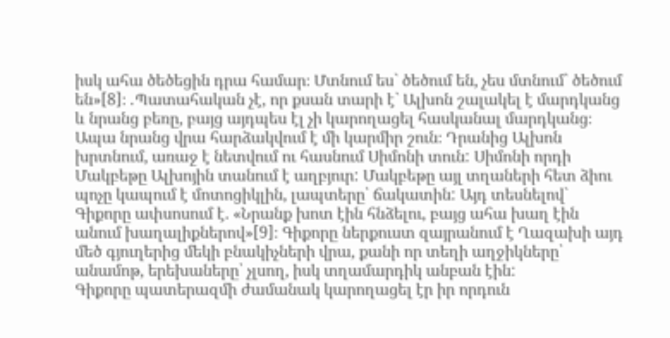իսկ ահա ծեծեցին դրա համար։ Մտնում ես` ծեծում են, չես մտնում` ծեծում են»[8]։ ․Պատահական չէ, որ քսան տարի է` Ալխոն շալակել է մարդկանց և նրանց բեռը, բայց այդպես էլ չի կարողացել հասկանալ մարդկանց։ Ապա նրանց վրա հարձակվում է մի կարմիր շուն։ Դրանից Ալխոն խրտնում, առաջ է նետվում ու հասնում Սիմոնի տուն: Սիմոնի որդի Մակբեթը Ալխոյին տանում է աղբյուր: Մակբեթը այլ տղաների հետ ձիու պոչը կապում է մոտոցիկլին, լապտերը՝ ճակատին: Այդ տեսնելով` Գիքորը ափսոսում է. «Նրանք խոտ էին հնձելու, բայց ահա խաղ էին անում խաղալիքներով»[9]։ Գիքորը ներքուստ զայրանում է Ղազախի այդ մեծ գյուղերից մեկի բնակիչների վրա, քանի որ տեղի աղջիկները՝ անամոթ, երեխաները՝ չլսող, իսկ տղամարդիկ անբան էին:
Գիքորը պատերազմի ժամանակ կարողացել էր իր որդուն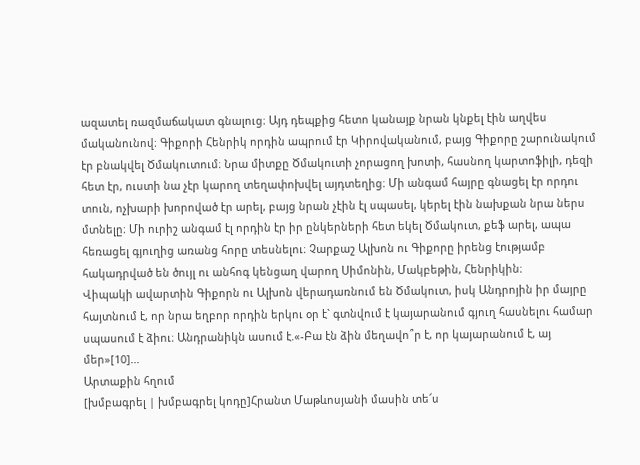ազատել ռազմաճակատ գնալուց։ Այդ դեպքից հետո կանայք նրան կնքել էին աղվես մականունով։ Գիքորի Հենրիկ որդին ապրում էր Կիրովականում, բայց Գիքորը շարունակում էր բնակվել Ծմակուտում։ Նրա միտքը Ծմակուտի չորացող խոտի, հասնող կարտոֆիլի, դեզի հետ էր, ուստի նա չէր կարող տեղափոխվել այդտեղից։ Մի անգամ հայրը գնացել էր որդու տուն, ոչխարի խորոված էր արել, բայց նրան չէին էլ սպասել, կերել էին նախքան նրա ներս մտնելը։ Մի ուրիշ անգամ էլ որդին էր իր ընկերների հետ եկել Ծմակուտ, քեֆ արել, ապա հեռացել գյուղից առանց հորը տեսնելու։ Չարքաշ Ալխոն ու Գիքորը իրենց էությամբ հակադրված են ծույլ ու անհոգ կենցաղ վարող Սիմոնին, Մակբեթին, Հենրիկին։
Վիպակի ավարտին Գիքորն ու Ալխոն վերադառնում են Ծմակուտ, իսկ Անդրոյին իր մայրը հայտնում է, որ նրա եղբոր որդին երկու օր է` գտնվում է կայարանում գյուղ հասնելու համար սպասում է ձիու։ Անդրանիկն ասում է.«-Բա էն ձին մեղավո՞ր է, որ կայարանում է, այ մեր»[10]...
Արտաքին հղում
[խմբագրել | խմբագրել կոդը]Հրանտ Մաթևոսյանի մասին տե՜ս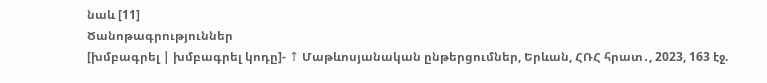նաև [11]
Ծանոթագրություններ
[խմբագրել | խմբագրել կոդը]- ↑ Մաթևոսյանական ընթերցումներ, Երևան, ՀՌՀ հրատ․, 2023, 163 էջ.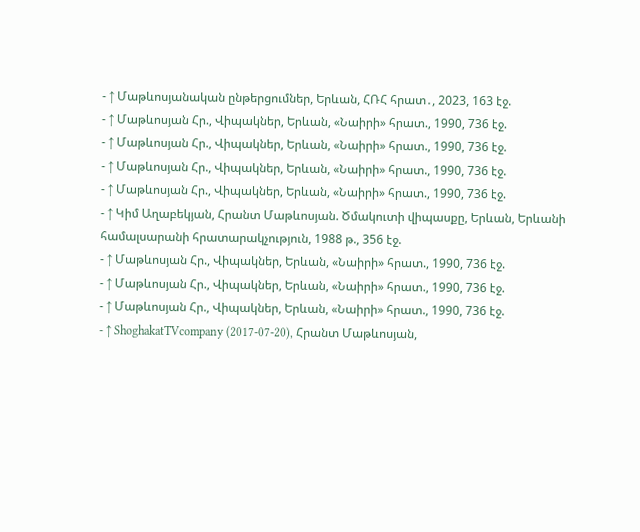- ↑ Մաթևոսյանական ընթերցումներ, Երևան, ՀՌՀ հրատ․, 2023, 163 էջ.
- ↑ Մաթևոսյան Հր., Վիպակներ, Երևան, «Նաիրի» հրատ., 1990, 736 էջ.
- ↑ Մաթևոսյան Հր., Վիպակներ, Երևան, «Նաիրի» հրատ., 1990, 736 էջ.
- ↑ Մաթևոսյան Հր., Վիպակներ, Երևան, «Նաիրի» հրատ., 1990, 736 էջ.
- ↑ Մաթևոսյան Հր., Վիպակներ, Երևան, «Նաիրի» հրատ., 1990, 736 էջ.
- ↑ Կիմ Աղաբեկյան, Հրանտ Մաթևոսյան. Ծմակուտի վիպասքը, Երևան, Երևանի համալսարանի հրատարակչություն, 1988 թ., 356 էջ.
- ↑ Մաթևոսյան Հր., Վիպակներ, Երևան, «Նաիրի» հրատ., 1990, 736 էջ.
- ↑ Մաթևոսյան Հր., Վիպակներ, Երևան, «Նաիրի» հրատ., 1990, 736 էջ.
- ↑ Մաթևոսյան Հր., Վիպակներ, Երևան, «Նաիրի» հրատ., 1990, 736 էջ.
- ↑ ShoghakatTVcompany (2017-07-20), Հրանտ Մաթևոսյան,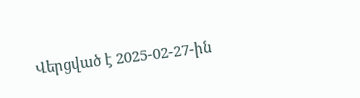Վերցված է 2025-02-27-ին